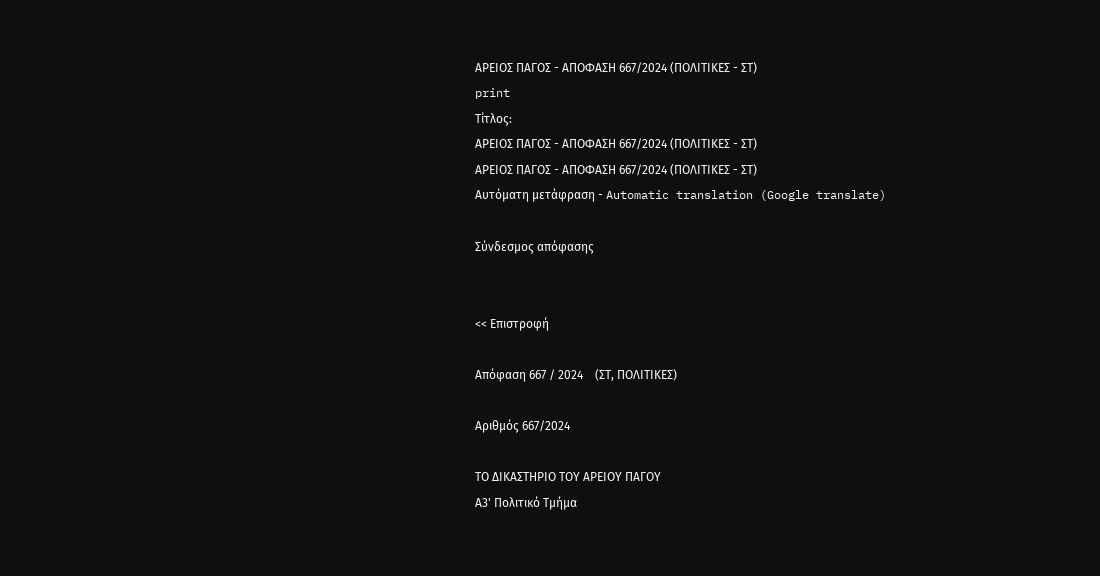ΑΡΕΙΟΣ ΠΑΓΟΣ - ΑΠΟΦΑΣΗ 667/2024 (ΠΟΛΙΤΙΚΕΣ - ΣΤ)
print
Τίτλος:
ΑΡΕΙΟΣ ΠΑΓΟΣ - ΑΠΟΦΑΣΗ 667/2024 (ΠΟΛΙΤΙΚΕΣ - ΣΤ)
ΑΡΕΙΟΣ ΠΑΓΟΣ - ΑΠΟΦΑΣΗ 667/2024 (ΠΟΛΙΤΙΚΕΣ - ΣΤ)
Αυτόματη μετάφραση - Automatic translation (Google translate)

Σύνδεσμος απόφασης


<< Επιστροφή

Απόφαση 667 / 2024    (ΣΤ, ΠΟΛΙΤΙΚΕΣ)

Αριθμός 667/2024

ΤΟ ΔΙΚΑΣΤΗΡΙΟ ΤΟΥ ΑΡΕΙΟΥ ΠΑΓΟΥ
Α3' Πολιτικό Τμήμα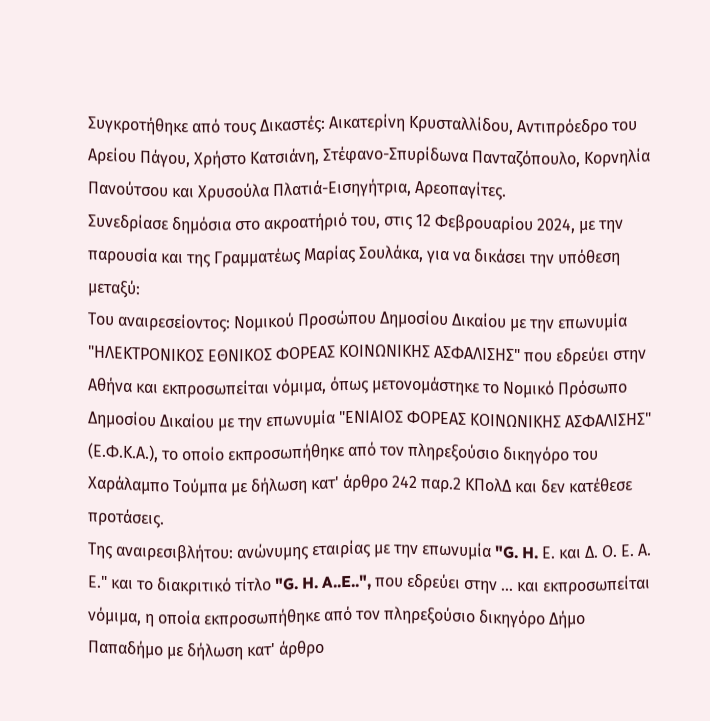Συγκροτήθηκε από τους Δικαστές: Αικατερίνη Κρυσταλλίδου, Αντιπρόεδρο του Αρείου Πάγου, Χρήστο Κατσιάνη, Στέφανο-Σπυρίδωνα Πανταζόπουλο, Κορνηλία Πανούτσου και Χρυσούλα Πλατιά-Εισηγήτρια, Αρεοπαγίτες.
Συνεδρίασε δημόσια στο ακροατήριό του, στις 12 Φεβρουαρίου 2024, με την παρουσία και της Γραμματέως Μαρίας Σουλάκα, για να δικάσει την υπόθεση μεταξύ:
Του αναιρεσείοντος: Νομικού Προσώπου Δημοσίου Δικαίου με την επωνυμία "ΗΛΕΚΤΡΟΝΙΚΟΣ ΕΘΝΙΚΟΣ ΦΟΡΕΑΣ ΚΟΙΝΩΝΙΚΗΣ ΑΣΦΑΛΙΣΗΣ" που εδρεύει στην Αθήνα και εκπροσωπείται νόμιμα, όπως μετονομάστηκε το Νομικό Πρόσωπο Δημοσίου Δικαίου με την επωνυμία "ΕΝΙΑΙΟΣ ΦΟΡΕΑΣ ΚΟΙΝΩΝΙΚΗΣ ΑΣΦΑΛΙΣΗΣ" (Ε.Φ.Κ.Α.), το οποίο εκπροσωπήθηκε από τον πληρεξούσιο δικηγόρο του Χαράλαμπο Τούμπα με δήλωση κατ' άρθρο 242 παρ.2 ΚΠολΔ και δεν κατέθεσε προτάσεις.
Της αναιρεσιβλήτου: ανώνυμης εταιρίας με την επωνυμία "G. H. Ε. και Δ. Ο. Ε. Α. Ε." και το διακριτικό τίτλο "G. H. A..E..", που εδρεύει στην … και εκπροσωπείται νόμιμα, η οποία εκπροσωπήθηκε από τον πληρεξούσιο δικηγόρο Δήμο Παπαδήμο με δήλωση κατ' άρθρο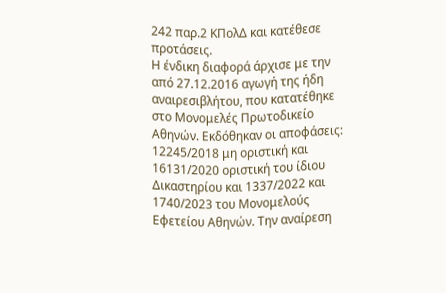242 παρ.2 ΚΠολΔ και κατέθεσε προτάσεις.
Η ένδικη διαφορά άρχισε με την από 27.12.2016 αγωγή της ήδη αναιρεσιβλήτου, που κατατέθηκε στο Μονομελές Πρωτοδικείο Αθηνών. Εκδόθηκαν οι αποφάσεις: 12245/2018 μη οριστική και 16131/2020 οριστική του ίδιου Δικαστηρίου και 1337/2022 και 1740/2023 του Μονομελούς Εφετείου Αθηνών. Την αναίρεση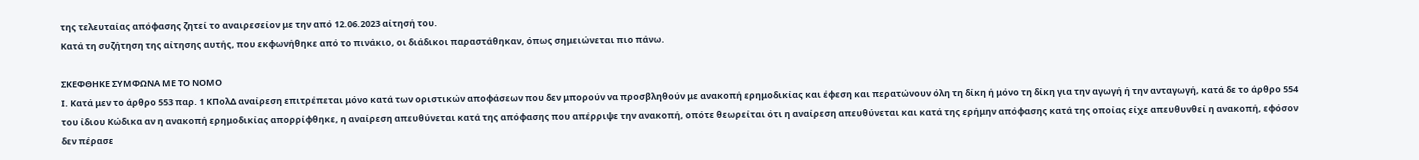της τελευταίας απόφασης ζητεί το αναιρεσείoν με την από 12.06.2023 αίτησή του.
Κατά τη συζήτηση της αίτησης αυτής, που εκφωνήθηκε από το πινάκιο, οι διάδικοι παραστάθηκαν, όπως σημειώνεται πιο πάνω.

ΣΚΕΦΘΗΚΕ ΣΥΜΦΩΝΑ ΜΕ ΤΟ ΝΟΜΟ
Ι. Κατά μεν το άρθρο 553 παρ. 1 ΚΠολΔ αναίρεση επιτρέπεται μόνο κατά των οριστικών αποφάσεων που δεν μπορούν να προσβληθούν με ανακοπή ερημοδικίας και έφεση και περατώνουν όλη τη δίκη ή μόνο τη δίκη για την αγωγή ή την ανταγωγή, κατά δε το άρθρο 554 του ίδιου Κώδικα αν η ανακοπή ερημοδικίας απορρίφθηκε, η αναίρεση απευθύνεται κατά της απόφασης που απέρριψε την ανακοπή, οπότε θεωρείται ότι η αναίρεση απευθύνεται και κατά της ερήμην απόφασης κατά της οποίας είχε απευθυνθεί η ανακοπή, εφόσον δεν πέρασε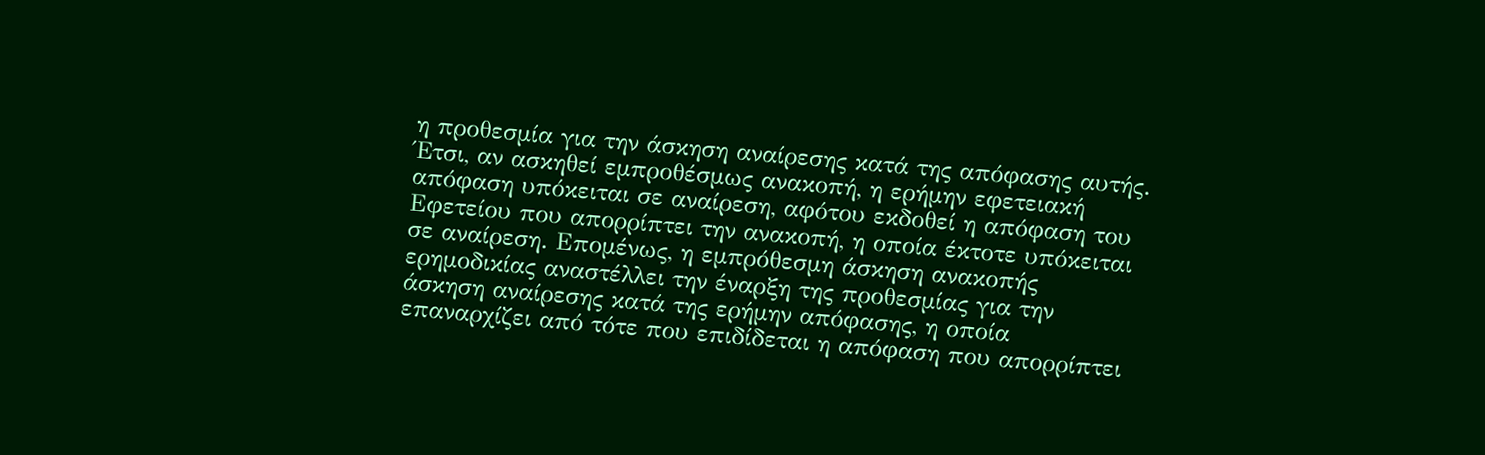η προθεσμία για την άσκηση αναίρεσης κατά της απόφασης αυτής. Έτσι, αν ασκηθεί εμπροθέσμως ανακοπή, η ερήμην εφετειακή απόφαση υπόκειται σε αναίρεση, αφότου εκδοθεί η απόφαση του Εφετείου που απορρίπτει την ανακοπή, η οποία έκτοτε υπόκειται σε αναίρεση. Επομένως, η εμπρόθεσμη άσκηση ανακοπής ερημοδικίας αναστέλλει την έναρξη της προθεσμίας για την άσκηση αναίρεσης κατά της ερήμην απόφασης, η οποία επαναρχίζει από τότε που επιδίδεται η απόφαση που απορρίπτει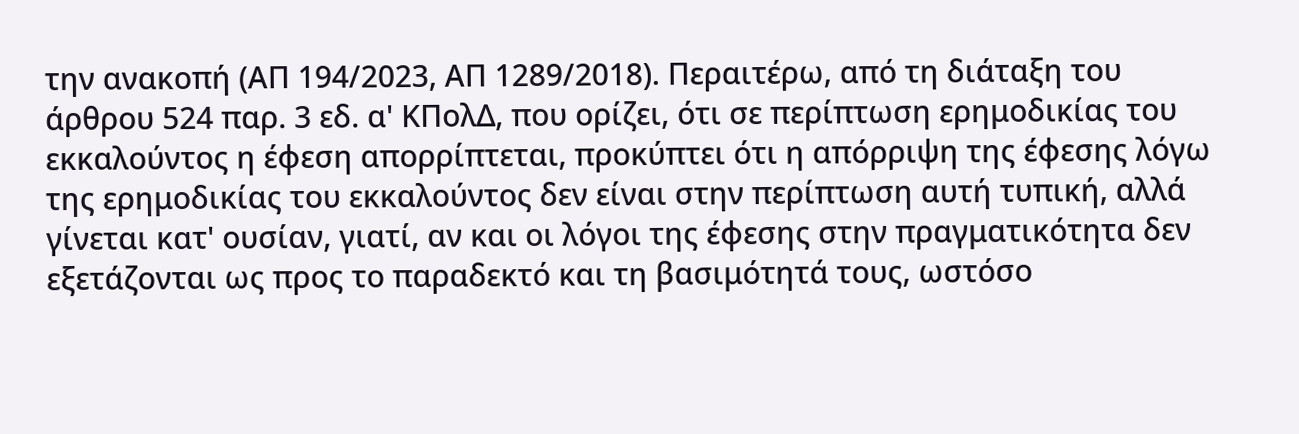την ανακοπή (ΑΠ 194/2023, ΑΠ 1289/2018). Περαιτέρω, από τη διάταξη του άρθρου 524 παρ. 3 εδ. α' ΚΠολΔ, που ορίζει, ότι σε περίπτωση ερημοδικίας του εκκαλούντος η έφεση απορρίπτεται, προκύπτει ότι η απόρριψη της έφεσης λόγω της ερημοδικίας του εκκαλούντος δεν είναι στην περίπτωση αυτή τυπική, αλλά γίνεται κατ' ουσίαν, γιατί, αν και οι λόγοι της έφεσης στην πραγματικότητα δεν εξετάζονται ως προς το παραδεκτό και τη βασιμότητά τους, ωστόσο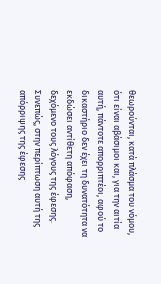θεωρούνται, κατά πλάσμα του νόμου, ότι είναι αβάσιμοι και, για την αιτία αυτή, πάντοτε απορριπτέοι, αφού το δικαστήριο δεν έχει τη δυνατότητα να εκδώσει αντίθετη απόφαση, δεχόμενο τους λόγους της έφεσης.
Συνεπώς, στην περίπτωση αυτή της απόρριψης της έφεσης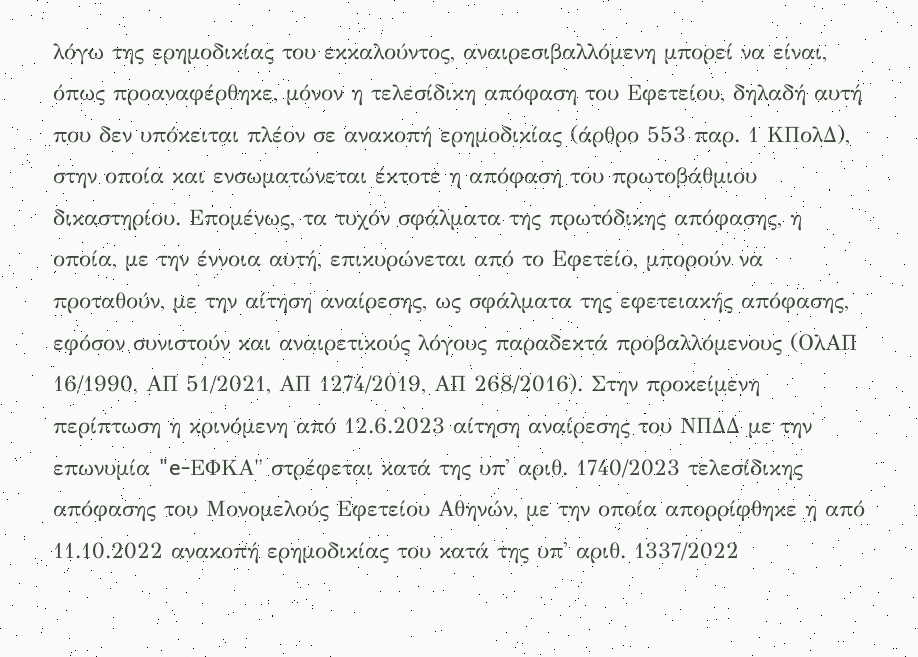λόγω της ερημοδικίας του εκκαλούντος, αναιρεσιβαλλόμενη μπορεί να είναι, όπως προαναφέρθηκε, μόνον η τελεσίδικη απόφαση του Εφετείου, δηλαδή αυτή που δεν υπόκειται πλέον σε ανακοπή ερημοδικίας (άρθρο 553 παρ. 1 ΚΠολΔ), στην οποία και ενσωματώνεται έκτοτε η απόφαση του πρωτοβάθμιου δικαστηρίου. Επομένως, τα τυχόν σφάλματα της πρωτόδικης απόφασης, η οποία, με την έννοια αυτή, επικυρώνεται από το Εφετείο, μπορούν να προταθούν, με την αίτηση αναίρεσης, ως σφάλματα της εφετειακής απόφασης, εφόσον συνιστούν και αναιρετικούς λόγους παραδεκτά προβαλλόμενους (ΟλΑΠ 16/1990, ΑΠ 51/2021, ΑΠ 1274/2019, ΑΠ 268/2016). Στην προκείμενη περίπτωση η κρινόμενη από 12.6.2023 αίτηση αναίρεσης του ΝΠΔΔ με την επωνυμία "e-ΕΦΚΑ" στρέφεται κατά της υπ' αριθ. 1740/2023 τελεσίδικης απόφασης του Μονομελούς Εφετείου Αθηνών, με την οποία απορρίφθηκε η από 11.10.2022 ανακοπή ερημοδικίας του κατά της υπ' αριθ. 1337/2022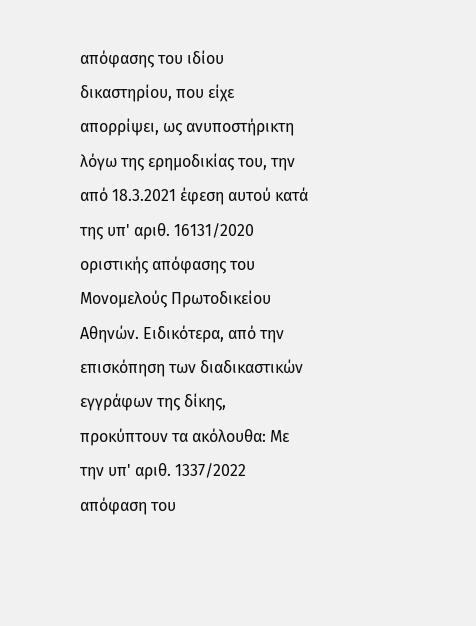απόφασης του ιδίου δικαστηρίου, που είχε απορρίψει, ως ανυποστήρικτη λόγω της ερημοδικίας του, την από 18.3.2021 έφεση αυτού κατά της υπ' αριθ. 16131/2020 οριστικής απόφασης του Μονομελούς Πρωτοδικείου Αθηνών. Ειδικότερα, από την επισκόπηση των διαδικαστικών εγγράφων της δίκης, προκύπτουν τα ακόλουθα: Με την υπ' αριθ. 1337/2022 απόφαση του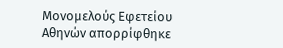Μονομελούς Εφετείου Αθηνών απορρίφθηκε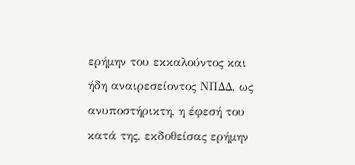ερήμην του εκκαλούντος και ήδη αναιρεσείοντος ΝΠΔΔ, ως ανυποστήρικτη, η έφεσή του κατά της, εκδοθείσας ερήμην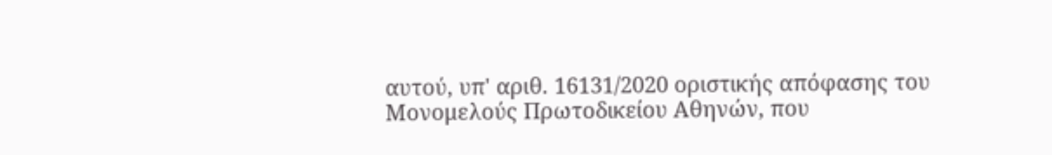αυτού, υπ' αριθ. 16131/2020 οριστικής απόφασης του Μονομελούς Πρωτοδικείου Αθηνών, που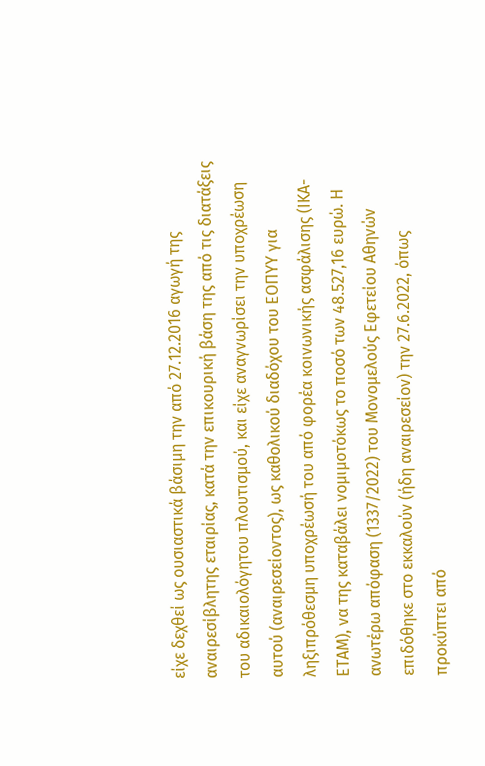είχε δεχθεί ως ουσιαστικά βάσιμη την από 27.12.2016 αγωγή της αναιρεσίβλητης εταιρίας, κατά την επικουρική βάση της από τις διατάξεις του αδικαιολόγητου πλουτισμού, και είχε αναγνωρίσει την υποχρέωση αυτού (αναιρεσείοντος), ως καθολικού διαδόχου του ΕΟΠΥΥ για ληξιπρόθεσμη υποχρέωσή του από φορέα κοινωνικής ασφάλισης (ΙΚΑ-ΕΤΑΜ), να της καταβάλει νομιμοτόκως το ποσό των 48.527,16 ευρώ. Η ανωτέρω απόφαση (1337/2022) του Μονομελούς Εφετείου Αθηνών επιδόθηκε στο εκκαλούν (ήδη αναιρεσείον) την 27.6.2022, όπως προκύπτει από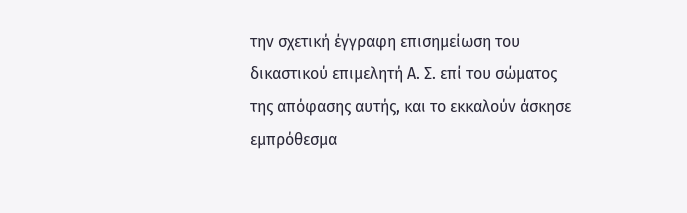την σχετική έγγραφη επισημείωση του δικαστικού επιμελητή Α. Σ. επί του σώματος της απόφασης αυτής, και το εκκαλούν άσκησε εμπρόθεσμα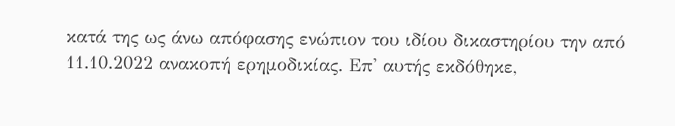κατά της ως άνω απόφασης ενώπιον του ιδίου δικαστηρίου την από 11.10.2022 ανακοπή ερημοδικίας. Επ' αυτής εκδόθηκε,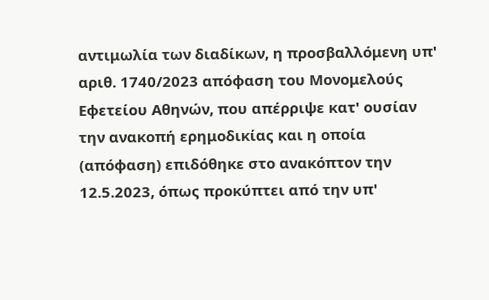αντιμωλία των διαδίκων, η προσβαλλόμενη υπ' αριθ. 1740/2023 απόφαση του Μονομελούς Εφετείου Αθηνών, που απέρριψε κατ' ουσίαν την ανακοπή ερημοδικίας και η οποία (απόφαση) επιδόθηκε στο ανακόπτον την 12.5.2023, όπως προκύπτει από την υπ'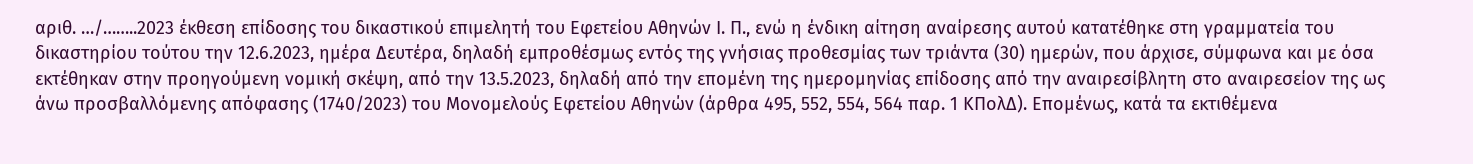αριθ. …/……..2023 έκθεση επίδοσης του δικαστικού επιμελητή του Εφετείου Αθηνών Ι. Π., ενώ η ένδικη αίτηση αναίρεσης αυτού κατατέθηκε στη γραμματεία του δικαστηρίου τούτου την 12.6.2023, ημέρα Δευτέρα, δηλαδή εμπροθέσμως εντός της γνήσιας προθεσμίας των τριάντα (30) ημερών, που άρχισε, σύμφωνα και με όσα εκτέθηκαν στην προηγούμενη νομική σκέψη, από την 13.5.2023, δηλαδή από την επομένη της ημερομηνίας επίδοσης από την αναιρεσίβλητη στο αναιρεσείον της ως άνω προσβαλλόμενης απόφασης (1740/2023) του Μονομελούς Εφετείου Αθηνών (άρθρα 495, 552, 554, 564 παρ. 1 ΚΠολΔ). Επομένως, κατά τα εκτιθέμενα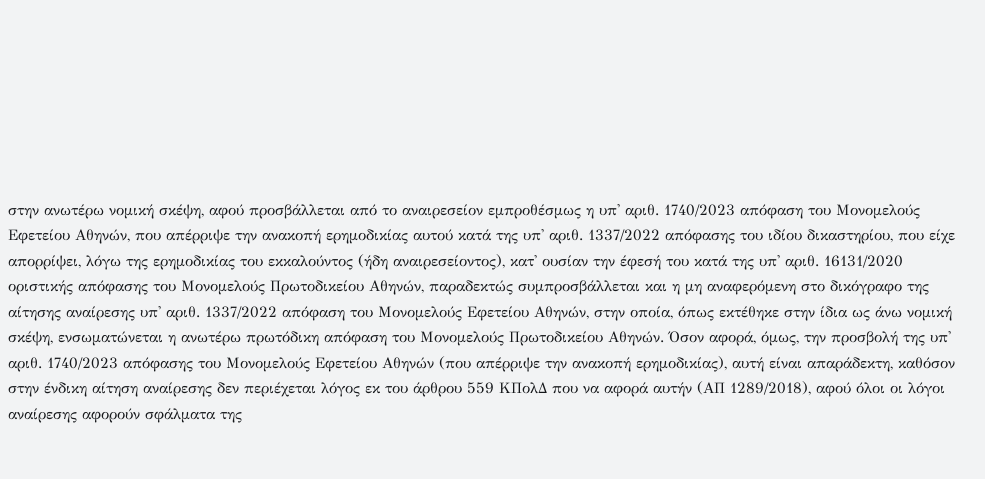στην ανωτέρω νομική σκέψη, αφού προσβάλλεται από το αναιρεσείον εμπροθέσμως η υπ' αριθ. 1740/2023 απόφαση του Μονομελούς Εφετείου Αθηνών, που απέρριψε την ανακοπή ερημοδικίας αυτού κατά της υπ' αριθ. 1337/2022 απόφασης του ιδίου δικαστηρίου, που είχε απορρίψει, λόγω της ερημοδικίας του εκκαλούντος (ήδη αναιρεσείοντος), κατ' ουσίαν την έφεσή του κατά της υπ' αριθ. 16131/2020 οριστικής απόφασης του Μονομελούς Πρωτοδικείου Αθηνών, παραδεκτώς συμπροσβάλλεται και η μη αναφερόμενη στο δικόγραφο της αίτησης αναίρεσης υπ' αριθ. 1337/2022 απόφαση του Μονομελούς Εφετείου Αθηνών, στην οποία, όπως εκτέθηκε στην ίδια ως άνω νομική σκέψη, ενσωματώνεται η ανωτέρω πρωτόδικη απόφαση του Μονομελούς Πρωτοδικείου Αθηνών. Όσον αφορά, όμως, την προσβολή της υπ' αριθ. 1740/2023 απόφασης του Μονομελούς Εφετείου Αθηνών (που απέρριψε την ανακοπή ερημοδικίας), αυτή είναι απαράδεκτη, καθόσον στην ένδικη αίτηση αναίρεσης δεν περιέχεται λόγος εκ του άρθρου 559 ΚΠολΔ που να αφορά αυτήν (ΑΠ 1289/2018), αφού όλοι οι λόγοι αναίρεσης αφορούν σφάλματα της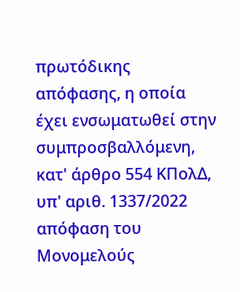πρωτόδικης απόφασης, η οποία έχει ενσωματωθεί στην συμπροσβαλλόμενη, κατ' άρθρο 554 ΚΠολΔ, υπ' αριθ. 1337/2022 απόφαση του Μονομελούς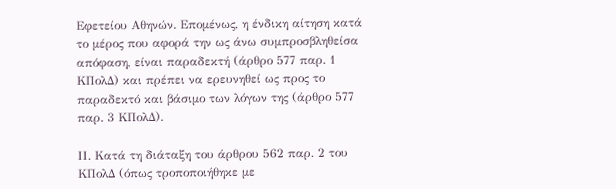Εφετείου Αθηνών. Επομένως, η ένδικη αίτηση κατά το μέρος που αφορά την ως άνω συμπροσβληθείσα απόφαση, είναι παραδεκτή (άρθρο 577 παρ. 1 ΚΠολΔ) και πρέπει να ερευνηθεί ως προς το παραδεκτό και βάσιμο των λόγων της (άρθρο 577 παρ. 3 ΚΠολΔ).

ΙΙ. Κατά τη διάταξη του άρθρου 562 παρ. 2 του ΚΠολΔ (όπως τροποποιήθηκε με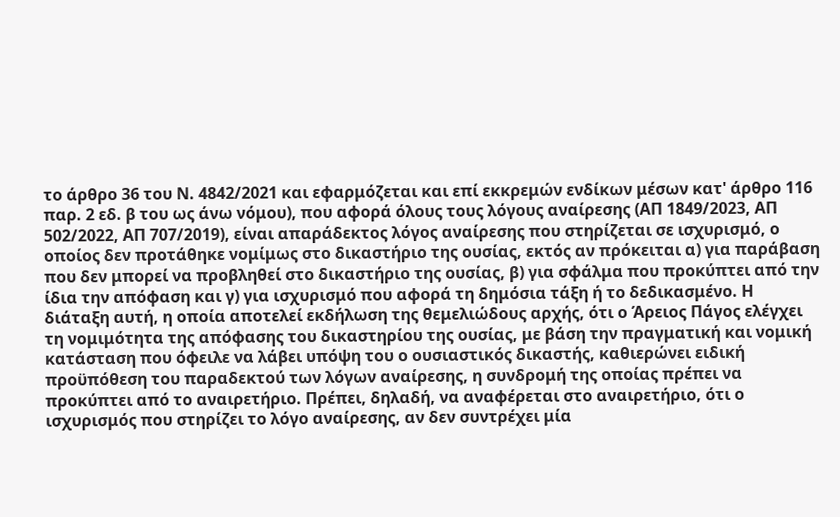το άρθρο 36 του Ν. 4842/2021 και εφαρμόζεται και επί εκκρεμών ενδίκων μέσων κατ' άρθρο 116 παρ. 2 εδ. β του ως άνω νόμου), που αφορά όλους τους λόγους αναίρεσης (ΑΠ 1849/2023, ΑΠ 502/2022, ΑΠ 707/2019), είναι απαράδεκτος λόγος αναίρεσης που στηρίζεται σε ισχυρισμό, ο οποίος δεν προτάθηκε νομίμως στο δικαστήριο της ουσίας, εκτός αν πρόκειται α) για παράβαση που δεν μπορεί να προβληθεί στο δικαστήριο της ουσίας, β) για σφάλμα που προκύπτει από την ίδια την απόφαση και γ) για ισχυρισμό που αφορά τη δημόσια τάξη ή το δεδικασμένο. Η διάταξη αυτή, η οποία αποτελεί εκδήλωση της θεμελιώδους αρχής, ότι ο Άρειος Πάγος ελέγχει τη νομιμότητα της απόφασης του δικαστηρίου της ουσίας, με βάση την πραγματική και νομική κατάσταση που όφειλε να λάβει υπόψη του ο ουσιαστικός δικαστής, καθιερώνει ειδική προϋπόθεση του παραδεκτού των λόγων αναίρεσης, η συνδρομή της οποίας πρέπει να προκύπτει από το αναιρετήριο. Πρέπει, δηλαδή, να αναφέρεται στο αναιρετήριο, ότι ο ισχυρισμός που στηρίζει το λόγο αναίρεσης, αν δεν συντρέχει μία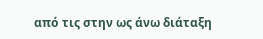από τις στην ως άνω διάταξη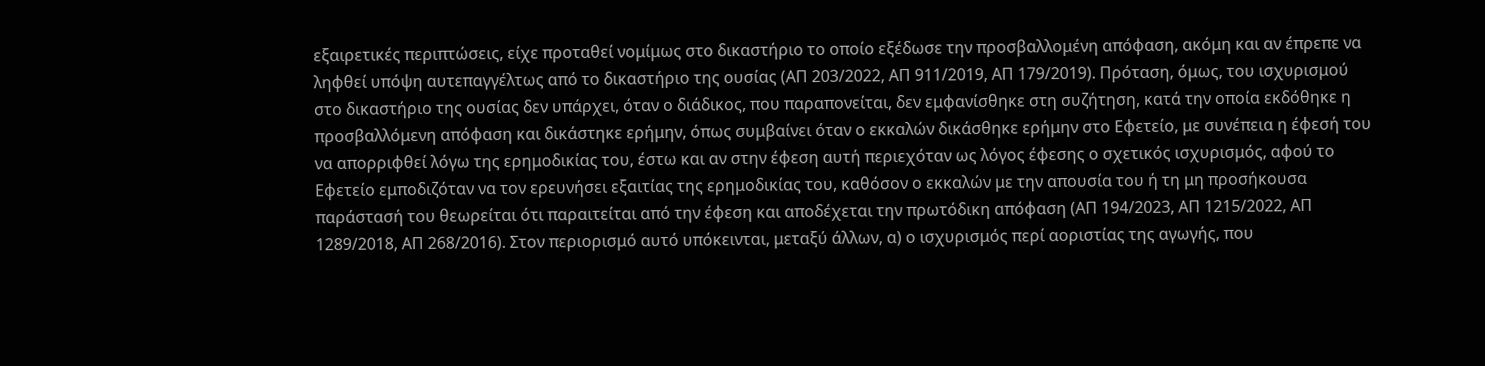εξαιρετικές περιπτώσεις, είχε προταθεί νομίμως στο δικαστήριο το οποίο εξέδωσε την προσβαλλομένη απόφαση, ακόμη και αν έπρεπε να ληφθεί υπόψη αυτεπαγγέλτως από το δικαστήριο της ουσίας (ΑΠ 203/2022, ΑΠ 911/2019, ΑΠ 179/2019). Πρόταση, όμως, του ισχυρισμού στο δικαστήριο της ουσίας δεν υπάρχει, όταν ο διάδικος, που παραπονείται, δεν εμφανίσθηκε στη συζήτηση, κατά την οποία εκδόθηκε η προσβαλλόμενη απόφαση και δικάστηκε ερήμην, όπως συμβαίνει όταν ο εκκαλών δικάσθηκε ερήμην στο Εφετείο, με συνέπεια η έφεσή του να απορριφθεί λόγω της ερημοδικίας του, έστω και αν στην έφεση αυτή περιεχόταν ως λόγος έφεσης ο σχετικός ισχυρισμός, αφού το Εφετείο εμποδιζόταν να τον ερευνήσει εξαιτίας της ερημοδικίας του, καθόσον ο εκκαλών με την απουσία του ή τη μη προσήκουσα παράστασή του θεωρείται ότι παραιτείται από την έφεση και αποδέχεται την πρωτόδικη απόφαση (ΑΠ 194/2023, ΑΠ 1215/2022, ΑΠ 1289/2018, ΑΠ 268/2016). Στον περιορισμό αυτό υπόκεινται, μεταξύ άλλων, α) ο ισχυρισμός περί αοριστίας της αγωγής, που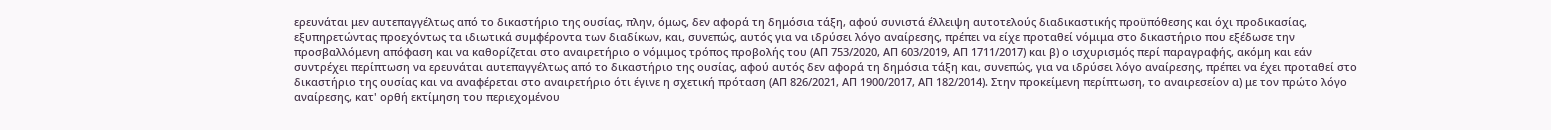ερευνάται μεν αυτεπαγγέλτως από το δικαστήριο της ουσίας, πλην, όμως, δεν αφορά τη δημόσια τάξη, αφού συνιστά έλλειψη αυτοτελούς διαδικαστικής προϋπόθεσης και όχι προδικασίας, εξυπηρετώντας προεχόντως τα ιδιωτικά συμφέροντα των διαδίκων, και, συνεπώς, αυτός για να ιδρύσει λόγο αναίρεσης, πρέπει να είχε προταθεί νόμιμα στο δικαστήριο που εξέδωσε την προσβαλλόμενη απόφαση και να καθορίζεται στο αναιρετήριο ο νόμιμος τρόπος προβολής του (ΑΠ 753/2020, ΑΠ 603/2019, ΑΠ 1711/2017) και β) ο ισχυρισμός περί παραγραφής, ακόμη και εάν συντρέχει περίπτωση να ερευνάται αυτεπαγγέλτως από το δικαστήριο της ουσίας, αφού αυτός δεν αφορά τη δημόσια τάξη και, συνεπώς, για να ιδρύσει λόγο αναίρεσης, πρέπει να έχει προταθεί στο δικαστήριο της ουσίας και να αναφέρεται στο αναιρετήριο ότι έγινε η σχετική πρόταση (ΑΠ 826/2021, ΑΠ 1900/2017, ΑΠ 182/2014). Στην προκείμενη περίπτωση, το αναιρεσείον α) με τον πρώτο λόγο αναίρεσης, κατ' ορθή εκτίμηση του περιεχομένου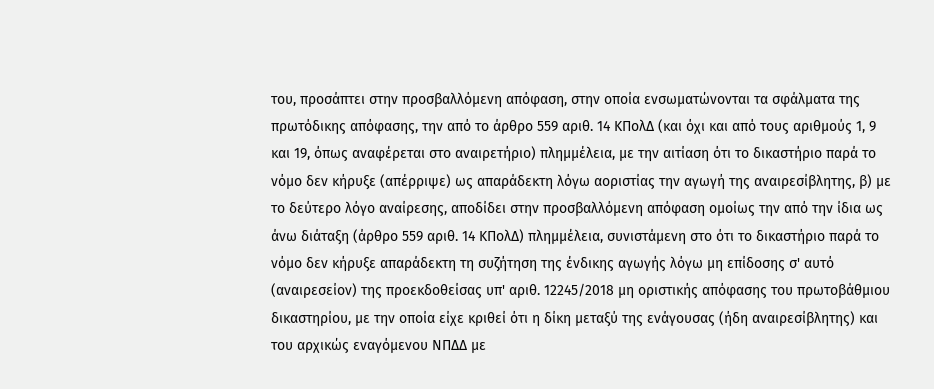του, προσάπτει στην προσβαλλόμενη απόφαση, στην οποία ενσωματώνονται τα σφάλματα της πρωτόδικης απόφασης, την από το άρθρο 559 αριθ. 14 ΚΠολΔ (και όχι και από τους αριθμούς 1, 9 και 19, όπως αναφέρεται στο αναιρετήριο) πλημμέλεια, με την αιτίαση ότι το δικαστήριο παρά το νόμο δεν κήρυξε (απέρριψε) ως απαράδεκτη λόγω αοριστίας την αγωγή της αναιρεσίβλητης, β) με το δεύτερο λόγο αναίρεσης, αποδίδει στην προσβαλλόμενη απόφαση ομοίως την από την ίδια ως άνω διάταξη (άρθρο 559 αριθ. 14 ΚΠολΔ) πλημμέλεια, συνιστάμενη στο ότι το δικαστήριο παρά το νόμο δεν κήρυξε απαράδεκτη τη συζήτηση της ένδικης αγωγής λόγω μη επίδοσης σ' αυτό (αναιρεσείον) της προεκδοθείσας υπ' αριθ. 12245/2018 μη οριστικής απόφασης του πρωτοβάθμιου δικαστηρίου, με την οποία είχε κριθεί ότι η δίκη μεταξύ της ενάγουσας (ήδη αναιρεσίβλητης) και του αρχικώς εναγόμενου ΝΠΔΔ με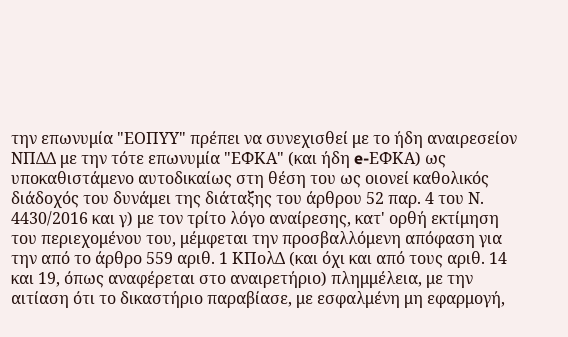την επωνυμία "ΕΟΠΥΥ" πρέπει να συνεχισθεί με το ήδη αναιρεσείον ΝΠΔΔ με την τότε επωνυμία "ΕΦΚΑ" (και ήδη e-ΕΦΚΑ) ως υποκαθιστάμενο αυτοδικαίως στη θέση του ως οιονεί καθολικός διάδοχός του δυνάμει της διάταξης του άρθρου 52 παρ. 4 του Ν. 4430/2016 και γ) με τον τρίτο λόγο αναίρεσης, κατ' ορθή εκτίμηση του περιεχομένου του, μέμφεται την προσβαλλόμενη απόφαση για την από το άρθρο 559 αριθ. 1 ΚΠολΔ (και όχι και από τους αριθ. 14 και 19, όπως αναφέρεται στο αναιρετήριο) πλημμέλεια, με την αιτίαση ότι το δικαστήριο παραβίασε, με εσφαλμένη μη εφαρμογή,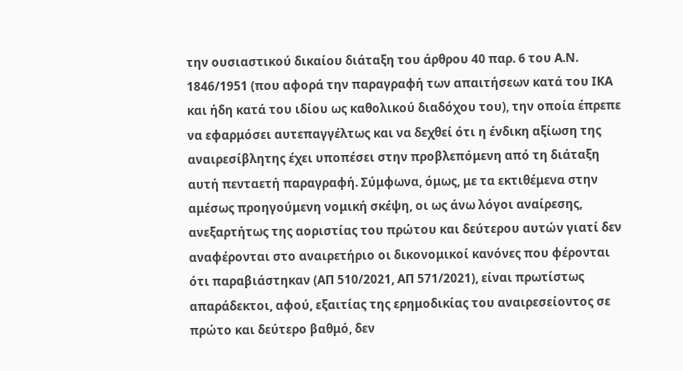την ουσιαστικού δικαίου διάταξη του άρθρου 40 παρ. 6 του Α.Ν. 1846/1951 (που αφορά την παραγραφή των απαιτήσεων κατά του ΙΚΑ και ήδη κατά του ιδίου ως καθολικού διαδόχου του), την οποία έπρεπε να εφαρμόσει αυτεπαγγέλτως και να δεχθεί ότι η ένδικη αξίωση της αναιρεσίβλητης έχει υποπέσει στην προβλεπόμενη από τη διάταξη αυτή πενταετή παραγραφή. Σύμφωνα, όμως, με τα εκτιθέμενα στην αμέσως προηγούμενη νομική σκέψη, οι ως άνω λόγοι αναίρεσης, ανεξαρτήτως της αοριστίας του πρώτου και δεύτερου αυτών γιατί δεν αναφέρονται στο αναιρετήριο οι δικονομικοί κανόνες που φέρονται ότι παραβιάστηκαν (ΑΠ 510/2021, ΑΠ 571/2021), είναι πρωτίστως απαράδεκτοι, αφού, εξαιτίας της ερημοδικίας του αναιρεσείοντος σε πρώτο και δεύτερο βαθμό, δεν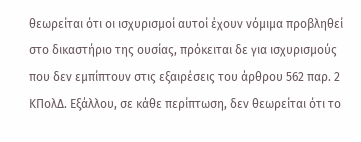θεωρείται ότι οι ισχυρισμοί αυτοί έχουν νόμιμα προβληθεί στο δικαστήριο της ουσίας, πρόκειται δε για ισχυρισμούς που δεν εμπίπτουν στις εξαιρέσεις του άρθρου 562 παρ. 2 ΚΠολΔ. Εξάλλου, σε κάθε περίπτωση, δεν θεωρείται ότι το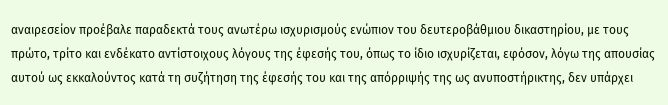αναιρεσείον προέβαλε παραδεκτά τους ανωτέρω ισχυρισμούς ενώπιον του δευτεροβάθμιου δικαστηρίου, με τους πρώτο, τρίτο και ενδέκατο αντίστοιχους λόγους της έφεσής του, όπως το ίδιο ισχυρίζεται, εφόσον, λόγω της απουσίας αυτού ως εκκαλούντος κατά τη συζήτηση της έφεσής του και της απόρριψής της ως ανυποστήρικτης, δεν υπάρχει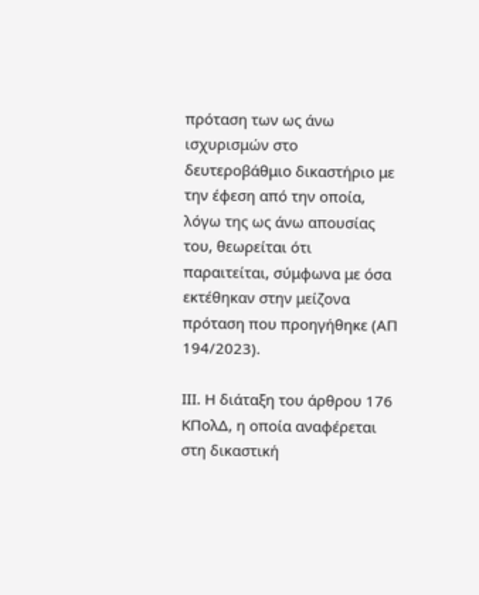πρόταση των ως άνω ισχυρισμών στο δευτεροβάθμιο δικαστήριο με την έφεση από την οποία, λόγω της ως άνω απουσίας του, θεωρείται ότι παραιτείται, σύμφωνα με όσα εκτέθηκαν στην μείζονα πρόταση που προηγήθηκε (ΑΠ 194/2023).

ΙΙΙ. Η διάταξη του άρθρου 176 ΚΠολΔ, η οποία αναφέρεται στη δικαστική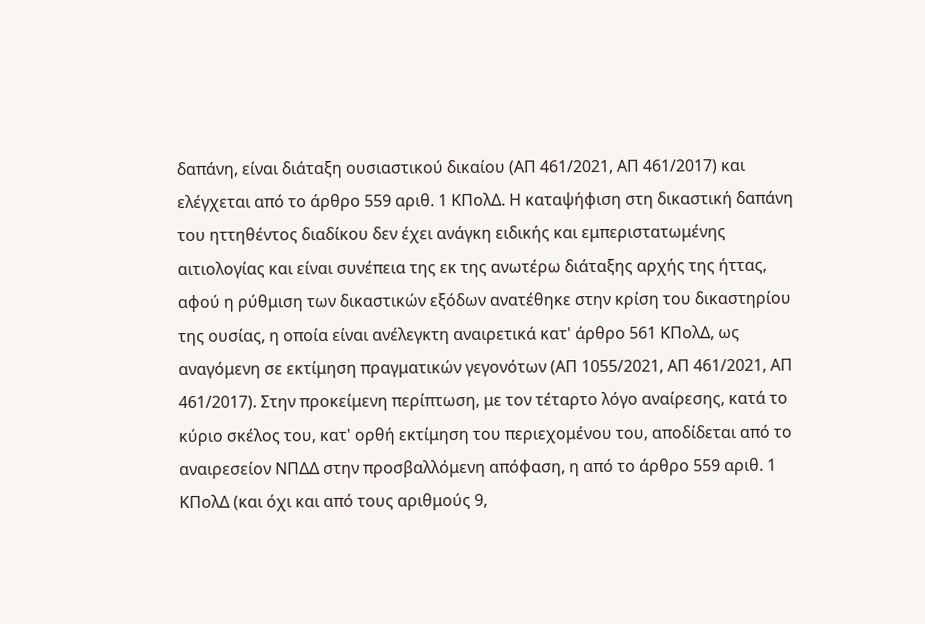δαπάνη, είναι διάταξη ουσιαστικού δικαίου (ΑΠ 461/2021, ΑΠ 461/2017) και ελέγχεται από το άρθρο 559 αριθ. 1 ΚΠολΔ. Η καταψήφιση στη δικαστική δαπάνη του ηττηθέντος διαδίκου δεν έχει ανάγκη ειδικής και εμπεριστατωμένης αιτιολογίας και είναι συνέπεια της εκ της ανωτέρω διάταξης αρχής της ήττας, αφού η ρύθμιση των δικαστικών εξόδων ανατέθηκε στην κρίση του δικαστηρίου της ουσίας, η οποία είναι ανέλεγκτη αναιρετικά κατ' άρθρο 561 ΚΠολΔ, ως αναγόμενη σε εκτίμηση πραγματικών γεγονότων (ΑΠ 1055/2021, ΑΠ 461/2021, ΑΠ 461/2017). Στην προκείμενη περίπτωση, με τον τέταρτο λόγο αναίρεσης, κατά το κύριο σκέλος του, κατ' ορθή εκτίμηση του περιεχομένου του, αποδίδεται από το αναιρεσείον ΝΠΔΔ στην προσβαλλόμενη απόφαση, η από το άρθρο 559 αριθ. 1 ΚΠολΔ (και όχι και από τους αριθμούς 9,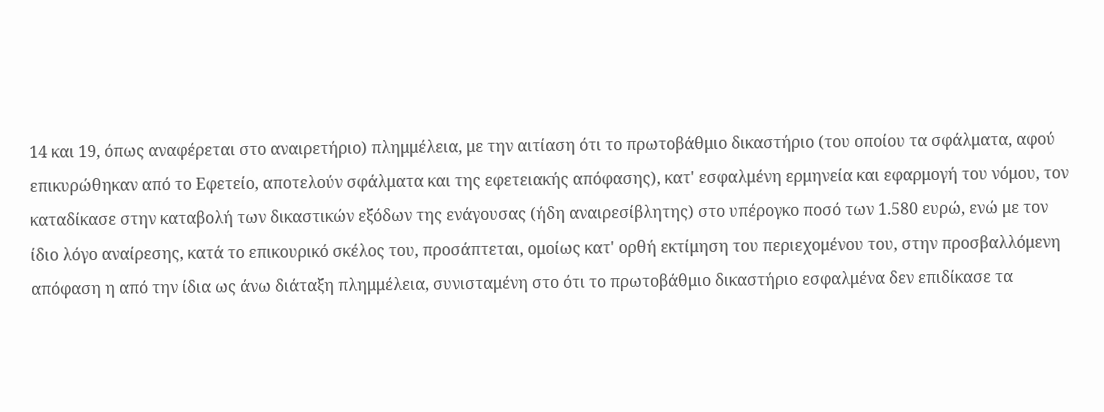14 και 19, όπως αναφέρεται στο αναιρετήριο) πλημμέλεια, με την αιτίαση ότι το πρωτοβάθμιο δικαστήριο (του οποίου τα σφάλματα, αφού επικυρώθηκαν από το Εφετείο, αποτελούν σφάλματα και της εφετειακής απόφασης), κατ' εσφαλμένη ερμηνεία και εφαρμογή του νόμου, τον καταδίκασε στην καταβολή των δικαστικών εξόδων της ενάγουσας (ήδη αναιρεσίβλητης) στο υπέρογκο ποσό των 1.580 ευρώ, ενώ με τον ίδιο λόγο αναίρεσης, κατά το επικουρικό σκέλος του, προσάπτεται, ομοίως κατ' ορθή εκτίμηση του περιεχομένου του, στην προσβαλλόμενη απόφαση η από την ίδια ως άνω διάταξη πλημμέλεια, συνισταμένη στο ότι το πρωτοβάθμιο δικαστήριο εσφαλμένα δεν επιδίκασε τα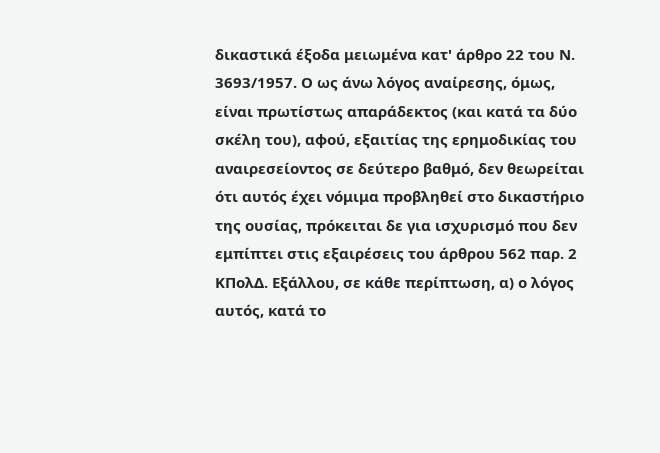δικαστικά έξοδα μειωμένα κατ' άρθρο 22 του Ν. 3693/1957. Ο ως άνω λόγος αναίρεσης, όμως, είναι πρωτίστως απαράδεκτος (και κατά τα δύο σκέλη του), αφού, εξαιτίας της ερημοδικίας του αναιρεσείοντος σε δεύτερο βαθμό, δεν θεωρείται ότι αυτός έχει νόμιμα προβληθεί στο δικαστήριο της ουσίας, πρόκειται δε για ισχυρισμό που δεν εμπίπτει στις εξαιρέσεις του άρθρου 562 παρ. 2 ΚΠολΔ. Εξάλλου, σε κάθε περίπτωση, α) ο λόγος αυτός, κατά το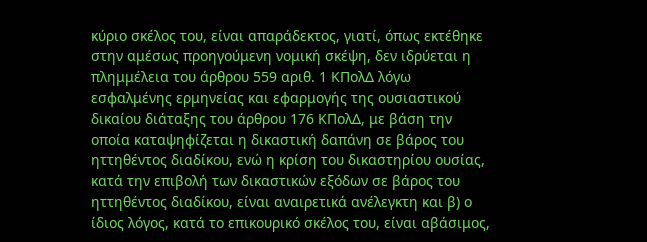κύριο σκέλος του, είναι απαράδεκτος, γιατί, όπως εκτέθηκε στην αμέσως προηγούμενη νομική σκέψη, δεν ιδρύεται η πλημμέλεια του άρθρου 559 αριθ. 1 ΚΠολΔ λόγω εσφαλμένης ερμηνείας και εφαρμογής της ουσιαστικού δικαίου διάταξης του άρθρου 176 ΚΠολΔ, με βάση την οποία καταψηφίζεται η δικαστική δαπάνη σε βάρος του ηττηθέντος διαδίκου, ενώ η κρίση του δικαστηρίου ουσίας, κατά την επιβολή των δικαστικών εξόδων σε βάρος του ηττηθέντος διαδίκου, είναι αναιρετικά ανέλεγκτη και β) ο ίδιος λόγος, κατά το επικουρικό σκέλος του, είναι αβάσιμος,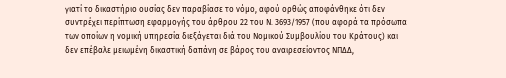γιατί το δικαστήριο ουσίας δεν παραβίασε το νόμο, αφού ορθώς αποφάνθηκε ότι δεν συντρέχει περίπτωση εφαρμογής του άρθρου 22 του Ν. 3693/1957 (που αφορά τα πρόσωπα των οποίων η νομική υπηρεσία διεξάγεται διά του Νομικού Συμβουλίου του Κράτους) και δεν επέβαλε μειωμένη δικαστική δαπάνη σε βάρος του αναιρεσείοντος ΝΠΔΔ,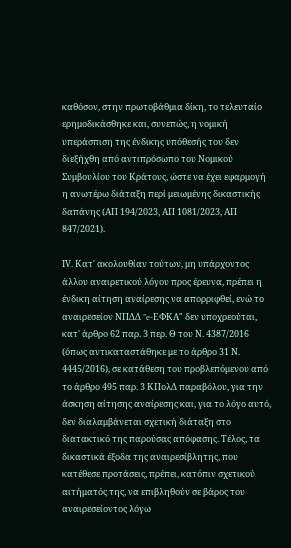καθόσον, στην πρωτοβάθμια δίκη, το τελευταίο ερημοδικάσθηκε και, συνεπώς, η νομική υπεράσπιση της ένδικης υπόθεσής του δεν διεξήχθη από αντιπρόσωπο του Νομικού Συμβουλίου του Κράτους, ώστε να έχει εφαρμογή η ανωτέρω διάταξη περί μειωμένης δικαστικής δαπάνης (ΑΠ 194/2023, ΑΠ 1081/2023, ΑΠ 847/2021).

ΙV. Κατ' ακολουθίαν τούτων, μη υπάρχοντος άλλου αναιρετικού λόγου προς έρευνα, πρέπει η ένδικη αίτηση αναίρεσης να απορριφθεί, ενώ το αναιρεσείον ΝΠΔΔ "e-ΕΦΚΑ" δεν υποχρεούται, κατ' άρθρο 62 παρ. 3 περ. Θ του Ν. 4387/2016 (όπως αντικαταστάθηκε με το άρθρο 31 Ν. 4445/2016), σε κατάθεση του προβλεπόμενου από το άρθρο 495 παρ. 3 ΚΠολΔ παραβόλου, για την άσκηση αίτησης αναίρεσης και, για το λόγο αυτό, δεν διαλαμβάνεται σχετική διάταξη στο διατακτικό της παρούσας απόφασης. Τέλος, τα δικαστικά έξοδα της αναιρεσίβλητης, που κατέθεσε προτάσεις, πρέπει, κατόπιν σχετικού αιτήματός της, να επιβληθούν σε βάρος του αναιρεσείοντος λόγω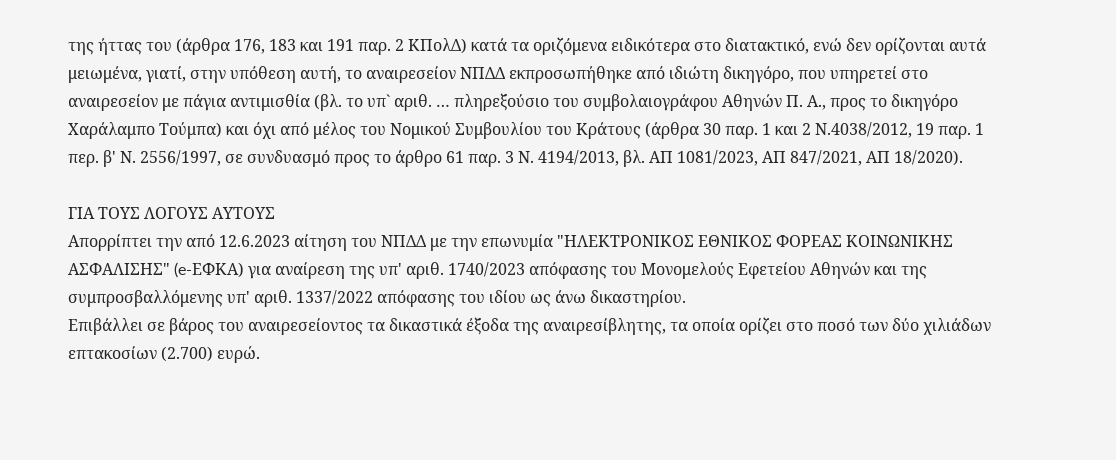της ήττας του (άρθρα 176, 183 και 191 παρ. 2 ΚΠολΔ) κατά τα οριζόμενα ειδικότερα στο διατακτικό, ενώ δεν ορίζονται αυτά μειωμένα, γιατί, στην υπόθεση αυτή, το αναιρεσείον ΝΠΔΔ εκπροσωπήθηκε από ιδιώτη δικηγόρο, που υπηρετεί στο αναιρεσείον με πάγια αντιμισθία (βλ. το υπ` αριθ. … πληρεξούσιο του συμβολαιογράφου Αθηνών Π. Α., προς το δικηγόρο Χαράλαμπο Τούμπα) και όχι από μέλος του Νομικού Συμβουλίου του Κράτους (άρθρα 30 παρ. 1 και 2 Ν.4038/2012, 19 παρ. 1 περ. β' Ν. 2556/1997, σε συνδυασμό προς το άρθρο 61 παρ. 3 Ν. 4194/2013, βλ. ΑΠ 1081/2023, ΑΠ 847/2021, ΑΠ 18/2020).

ΓΙΑ ΤΟΥΣ ΛΟΓΟΥΣ ΑΥΤΟΥΣ
Απορρίπτει την από 12.6.2023 αίτηση του ΝΠΔΔ με την επωνυμία "ΗΛΕΚΤΡΟΝΙΚΟΣ ΕΘΝΙΚΟΣ ΦΟΡΕΑΣ ΚΟΙΝΩΝΙΚΗΣ ΑΣΦΑΛΙΣΗΣ" (e-ΕΦΚΑ) για αναίρεση της υπ' αριθ. 1740/2023 απόφασης του Μονομελούς Εφετείου Αθηνών και της συμπροσβαλλόμενης υπ' αριθ. 1337/2022 απόφασης του ιδίου ως άνω δικαστηρίου.
Επιβάλλει σε βάρος του αναιρεσείοντος τα δικαστικά έξοδα της αναιρεσίβλητης, τα οποία ορίζει στο ποσό των δύο χιλιάδων επτακοσίων (2.700) ευρώ.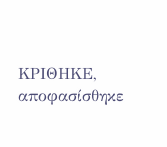ΚΡΙΘΗΚΕ, αποφασίσθηκε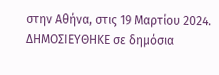στην Αθήνα, στις 19 Μαρτίου 2024.
ΔΗΜΟΣΙΕΥΘΗΚΕ σε δημόσια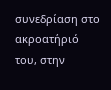συνεδρίαση στο ακροατήριό του, στην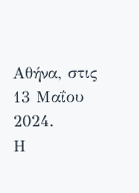Αθήνα, στις 13 Μαΐου 2024.
Η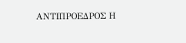ΑΝΤΙΠΡΟΕΔΡΟΣ Η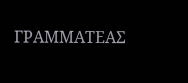ΓΡΑΜΜΑΤΕΑΣ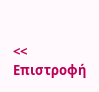<< Επιστροφή